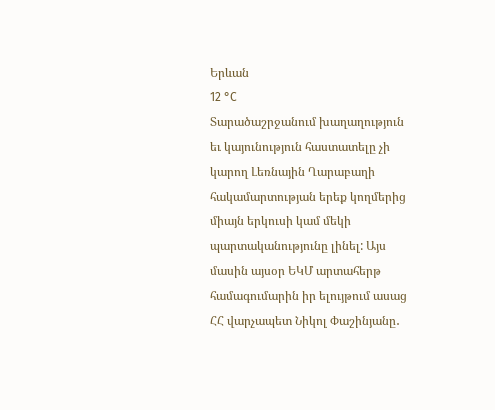Երևան
12 °C
Տարածաշրջանում խաղաղություն եւ կայունություն հաստատելը չի կարող Լեռնային Ղարաբաղի հակամարտության երեք կողմերից միայն երկուսի կամ մեկի պարտականությունը լինել: Այս մասին այսօր ԵԿՄ արտահերթ համագումարին իր ելույթում ասաց ՀՀ վարչապետ Նիկոլ Փաշինյանը․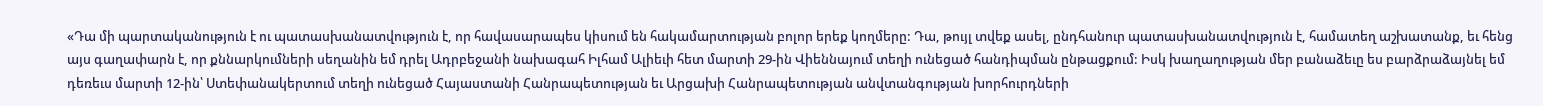«Դա մի պարտականություն է ու պատասխանատվություն է, որ հավասարապես կիսում են հակամարտության բոլոր երեք կողմերը: Դա, թույլ տվեք ասել, ընդհանուր պատասխանատվություն է, համատեղ աշխատանք, եւ հենց այս գաղափարն է, որ քննարկումների սեղանին եմ դրել Ադրբեջանի նախագահ Իլհամ Ալիեւի հետ մարտի 29-ին Վիեննայում տեղի ունեցած հանդիպման ընթացքում: Իսկ խաղաղության մեր բանաձեւը ես բարձրաձայնել եմ դեռեւս մարտի 12-ին՝ Ստեփանակերտում տեղի ունեցած Հայաստանի Հանրապետության եւ Արցախի Հանրապետության անվտանգության խորհուրդների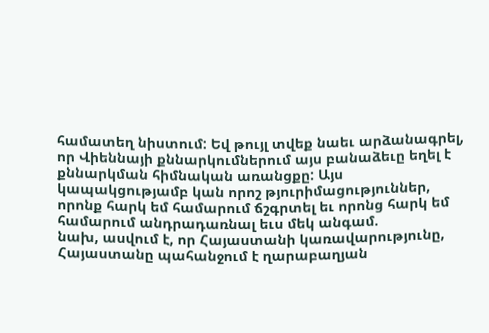համատեղ նիստում: Եվ թույլ տվեք նաեւ արձանագրել, որ Վիեննայի քննարկումներում այս բանաձեւը եղել է քննարկման հիմնական առանցքը: Այս կապակցությամբ կան որոշ թյուրիմացություններ, որոնք հարկ եմ համարում ճշգրտել եւ որոնց հարկ եմ համարում անդրադառնալ եւս մեկ անգամ.
նախ, ասվում է, որ Հայաստանի կառավարությունը, Հայաստանը պահանջում է ղարաբաղյան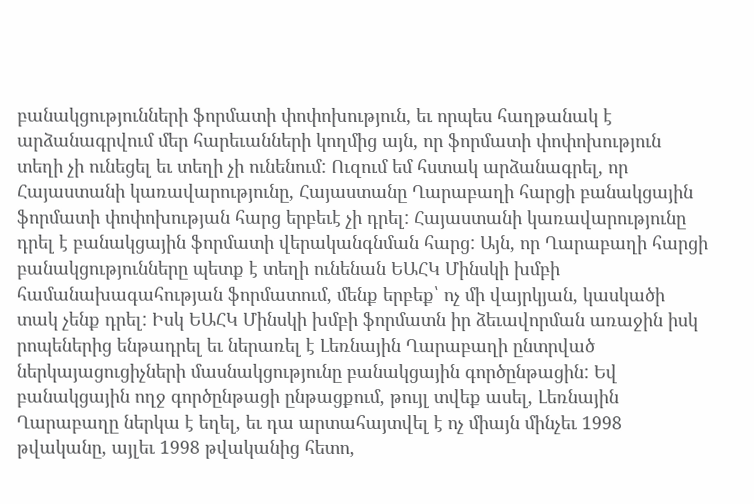բանակցությունների ֆորմատի փոփոխություն, եւ որպես հաղթանակ է արձանագրվում մեր հարեւանների կողմից այն, որ ֆորմատի փոփոխություն տեղի չի ունեցել եւ տեղի չի ունենում: Ուզում եմ հստակ արձանագրել, որ Հայաստանի կառավարությունը, Հայաստանը Ղարաբաղի հարցի բանակցային ֆորմատի փոփոխության հարց երբեւէ չի դրել: Հայաստանի կառավարությունը դրել է բանակցային ֆորմատի վերականգնման հարց: Այն, որ Ղարաբաղի հարցի բանակցությունները պետք է տեղի ունենան ԵԱՀԿ Մինսկի խմբի համանախագահության ֆորմատում, մենք երբեք՝ ոչ մի վայրկյան, կասկածի տակ չենք դրել: Իսկ ԵԱՀԿ Մինսկի խմբի ֆորմատն իր ձեւավորման առաջին իսկ րոպեներից ենթադրել եւ ներառել է Լեռնային Ղարաբաղի ընտրված ներկայացուցիչների մասնակցությունը բանակցային գործընթացին: Եվ բանակցային ողջ գործընթացի ընթացքում, թույլ տվեք ասել, Լեռնային Ղարաբաղը ներկա է եղել, եւ դա արտահայտվել է ոչ միայն մինչեւ 1998 թվականը, այլեւ 1998 թվականից հետո,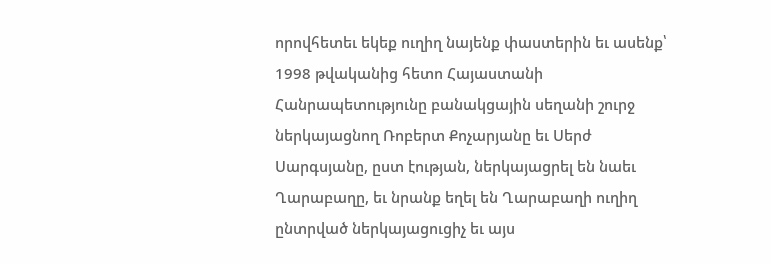որովհետեւ եկեք ուղիղ նայենք փաստերին եւ ասենք՝ 1998 թվականից հետո Հայաստանի Հանրապետությունը բանակցային սեղանի շուրջ ներկայացնող Ռոբերտ Քոչարյանը եւ Սերժ Սարգսյանը, ըստ էության, ներկայացրել են նաեւ Ղարաբաղը, եւ նրանք եղել են Ղարաբաղի ուղիղ ընտրված ներկայացուցիչ եւ այս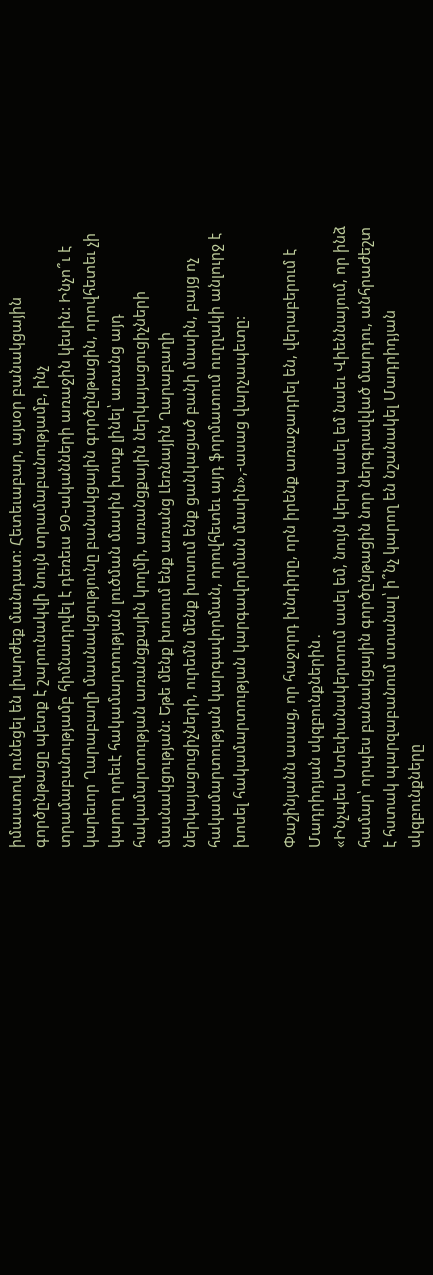իմաստով ունեցել են լիարժեք մանդատ: Հետեւաբար, այսօր բանակցային գործընթացը պետք է շարունակվի նույն տրամաբանությամբ, ինչ տրամաբանությամբ հիմնադրվել է դեռեւս 90-ականների առաջին կեսին: Ինչո՞ւ է կարեւոր Ղարաբաղի մասնակցությունը բանակցային գործընթացին, որովհետեւ չի կարող որեւէ հակամարտության լուծման մասին խոսք լինել՝ առանց այդ հակամարտության առանցքային կողմի, առանցքային ներկայացուցիչների մասնակցության: Եթե մենք խոսում ենք առանց Լեռնային Ղարաբաղի ներկայացուցիչների, ուրեմն մենք խոսում ենք ցանկացած բանի մասին, բայց ոչ հակամարտության կարգավորման, որովհետեւ այդ ֆորմատում ուղղակի անլուրջ է խոսել հակամարտության կարգավորման մասին»,-ասաց վարչապետը:

Փաշինյանն ասաց, որ հաջորդ խնդիրը, որն իրենք առաջադրել են, վերաբերում է Մադրիդյան սկզբունքներին․
«Ինչպես Ստեփանակերտում ասել եմ, նույն կերպ ասել եմ նաեւ Վիեննայում, որ ինձ համար՝ որպես բանակցային գործընթացին նոր ներգրավված մարդու, անհրաժեշտ է հստակ պարզաբանում ստանալ՝ ի՞նչ կարող են նշանակել Մադրիդյան սկզբունքները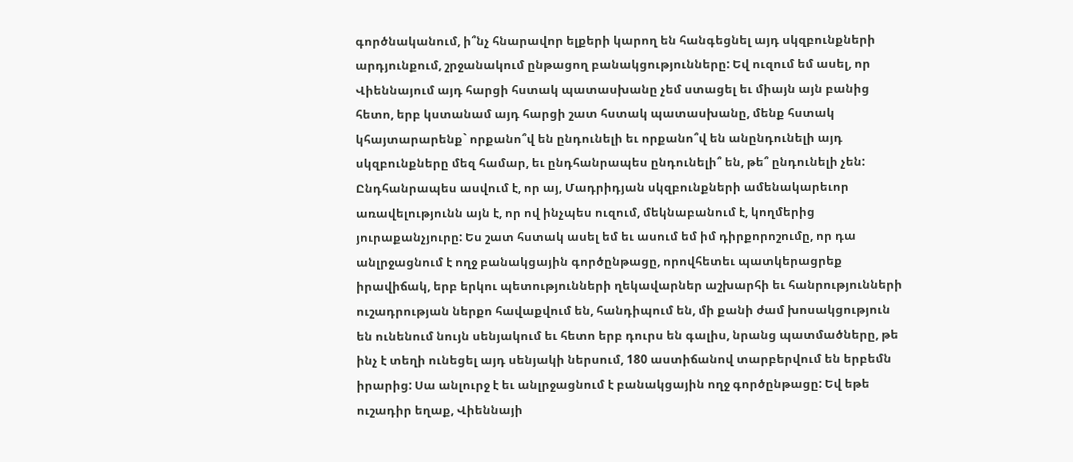գործնականում, ի՞նչ հնարավոր ելքերի կարող են հանգեցնել այդ սկզբունքների արդյունքում, շրջանակում ընթացող բանակցությունները: Եվ ուզում եմ ասել, որ Վիեննայում այդ հարցի հստակ պատասխանը չեմ ստացել եւ միայն այն բանից հետո, երբ կստանամ այդ հարցի շատ հստակ պատասխանը, մենք հստակ կհայտարարենք` որքանո՞վ են ընդունելի եւ որքանո՞վ են անընդունելի այդ սկզբունքները մեզ համար, եւ ընդհանրապես ընդունելի՞ են, թե՞ ընդունելի չեն:
Ընդհանրապես ասվում է, որ այ, Մադրիդյան սկզբունքների ամենակարեւոր առավելությունն այն է, որ ով ինչպես ուզում, մեկնաբանում է, կողմերից յուրաքանչյուրը: Ես շատ հստակ ասել եմ եւ ասում եմ իմ դիրքորոշումը, որ դա անլրջացնում է ողջ բանակցային գործընթացը, որովհետեւ պատկերացրեք իրավիճակ, երբ երկու պետությունների ղեկավարներ աշխարհի եւ հանրությունների ուշադրության ներքո հավաքվում են, հանդիպում են, մի քանի ժամ խոսակցություն են ունենում նույն սենյակում եւ հետո երբ դուրս են գալիս, նրանց պատմածները, թե ինչ է տեղի ունեցել այդ սենյակի ներսում, 180 աստիճանով տարբերվում են երբեմն իրարից: Սա անլուրջ է եւ անլրջացնում է բանակցային ողջ գործընթացը: Եվ եթե ուշադիր եղաք, Վիեննայի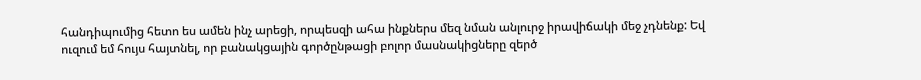հանդիպումից հետո ես ամեն ինչ արեցի, որպեսզի ահա ինքներս մեզ նման անլուրջ իրավիճակի մեջ չդնենք: Եվ ուզում եմ հույս հայտնել, որ բանակցային գործընթացի բոլոր մասնակիցները զերծ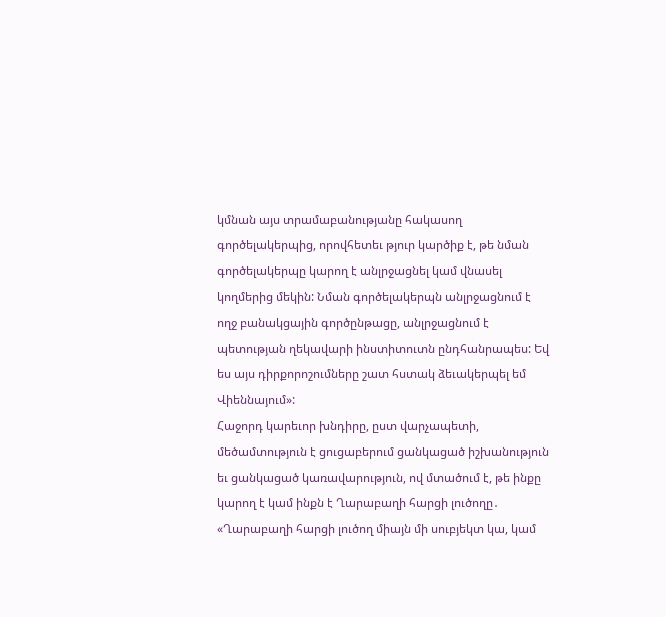կմնան այս տրամաբանությանը հակասող գործելակերպից, որովհետեւ թյուր կարծիք է, թե նման գործելակերպը կարող է անլրջացնել կամ վնասել կողմերից մեկին: Նման գործելակերպն անլրջացնում է ողջ բանակցային գործընթացը, անլրջացնում է պետության ղեկավարի ինստիտուտն ընդհանրապես: Եվ ես այս դիրքորոշումները շատ հստակ ձեւակերպել եմ Վիեննայում»:
Հաջորդ կարեւոր խնդիրը, ըստ վարչապետի, մեծամտություն է ցուցաբերում ցանկացած իշխանություն եւ ցանկացած կառավարություն, ով մտածում է, թե ինքը կարող է կամ ինքն է Ղարաբաղի հարցի լուծողը․
«Ղարաբաղի հարցի լուծող միայն մի սուբյեկտ կա, կամ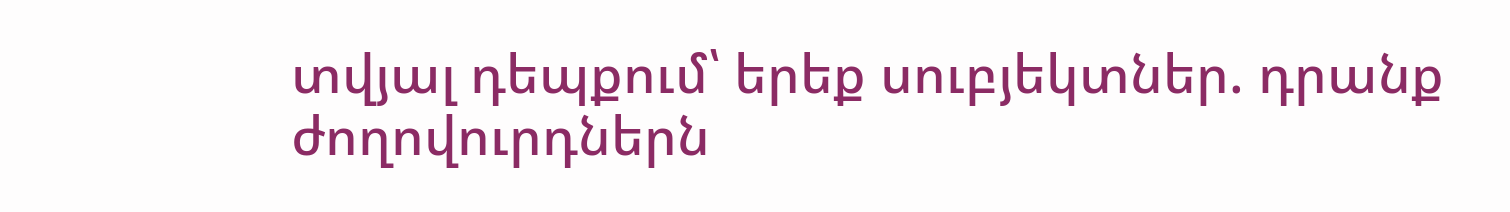տվյալ դեպքում՝ երեք սուբյեկտներ. դրանք ժողովուրդներն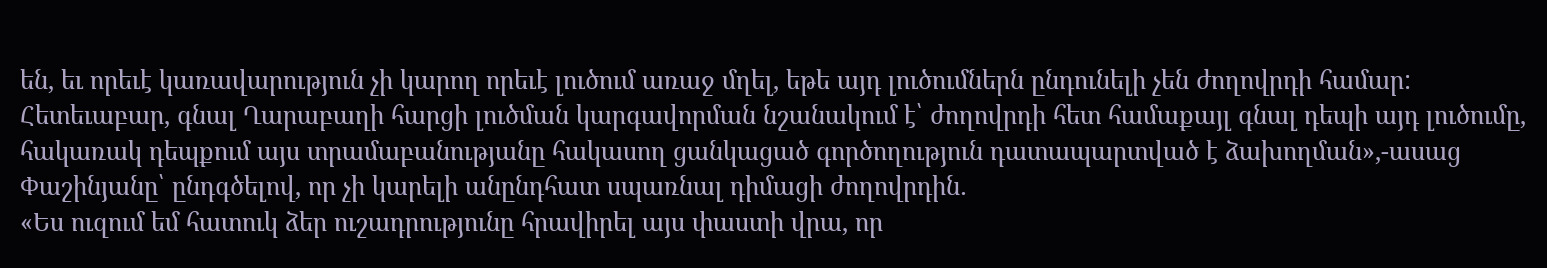են, եւ որեւէ կառավարություն չի կարող որեւէ լուծում առաջ մղել, եթե այդ լուծումներն ընդունելի չեն ժողովրդի համար: Հետեւաբար, գնալ Ղարաբաղի հարցի լուծման կարգավորման նշանակում է՝ ժողովրդի հետ համաքայլ գնալ դեպի այդ լուծումը, հակառակ դեպքում այս տրամաբանությանը հակասող ցանկացած գործողություն դատապարտված է ձախողման»,-ասաց Փաշինյանը՝ ընդգծելով, որ չի կարելի անընդհատ սպառնալ դիմացի ժողովրդին․
«Ես ուզում եմ հատուկ ձեր ուշադրությունը հրավիրել այս փաստի վրա, որ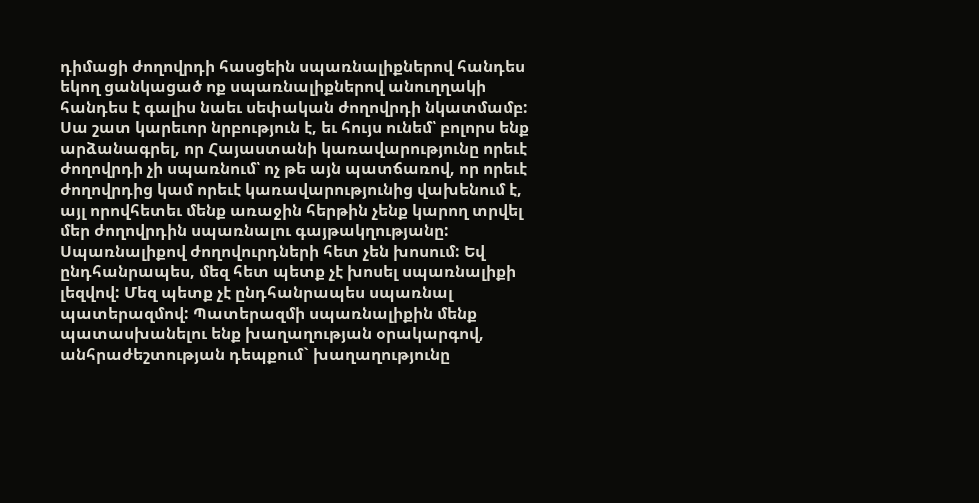դիմացի ժողովրդի հասցեին սպառնալիքներով հանդես եկող ցանկացած ոք սպառնալիքներով անուղղակի հանդես է գալիս նաեւ սեփական ժողովրդի նկատմամբ: Սա շատ կարեւոր նրբություն է, եւ հույս ունեմ՝ բոլորս ենք արձանագրել, որ Հայաստանի կառավարությունը որեւէ ժողովրդի չի սպառնում՝ ոչ թե այն պատճառով, որ որեւէ ժողովրդից կամ որեւէ կառավարությունից վախենում է, այլ որովհետեւ մենք առաջին հերթին չենք կարող տրվել մեր ժողովրդին սպառնալու գայթակղությանը: Սպառնալիքով ժողովուրդների հետ չեն խոսում: Եվ ընդհանրապես, մեզ հետ պետք չէ խոսել սպառնալիքի լեզվով: Մեզ պետք չէ ընդհանրապես սպառնալ պատերազմով: Պատերազմի սպառնալիքին մենք պատասխանելու ենք խաղաղության օրակարգով, անհրաժեշտության դեպքում` խաղաղությունը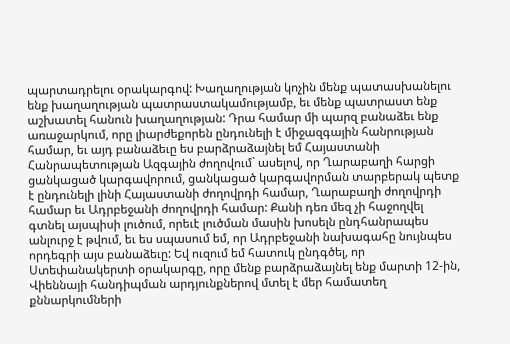պարտադրելու օրակարգով: Խաղաղության կոչին մենք պատասխանելու ենք խաղաղության պատրաստակամությամբ, եւ մենք պատրաստ ենք աշխատել հանուն խաղաղության: Դրա համար մի պարզ բանաձեւ ենք առաջարկում, որը լիարժեքորեն ընդունելի է միջազգային հանրության համար, եւ այդ բանաձեւը ես բարձրաձայնել եմ Հայաստանի Հանրապետության Ազգային ժողովում` ասելով, որ Ղարաբաղի հարցի ցանկացած կարգավորում, ցանկացած կարգավորման տարբերակ պետք է ընդունելի լինի Հայաստանի ժողովրդի համար, Ղարաբաղի ժողովրդի համար եւ Ադրբեջանի ժողովրդի համար: Քանի դեռ մեզ չի հաջողվել գտնել այսպիսի լուծում, որեւէ լուծման մասին խոսելն ընդհանրապես անլուրջ է թվում, եւ ես սպասում եմ, որ Ադրբեջանի նախագահը նույնպես որդեգրի այս բանաձեւը: Եվ ուզում եմ հատուկ ընդգծել, որ Ստեփանակերտի օրակարգը, որը մենք բարձրաձայնել ենք մարտի 12-ին, Վիեննայի հանդիպման արդյունքներով մտել է մեր համատեղ քննարկումների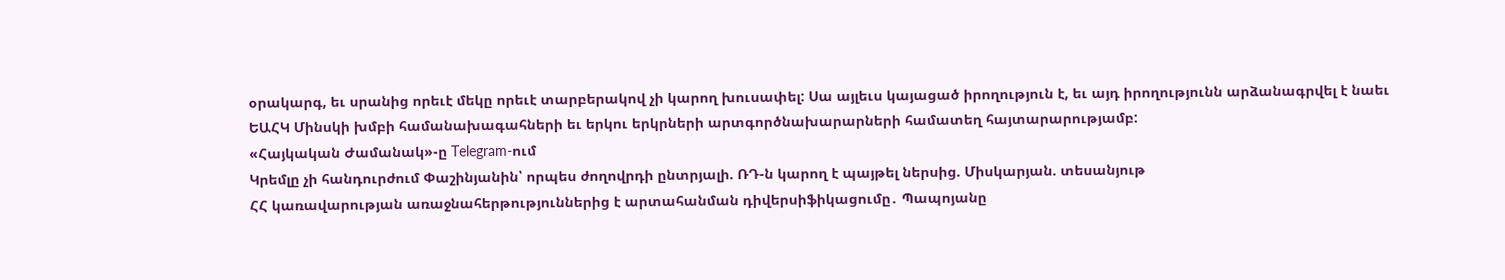օրակարգ, եւ սրանից որեւէ մեկը որեւէ տարբերակով չի կարող խուսափել: Սա այլեւս կայացած իրողություն է, եւ այդ իրողությունն արձանագրվել է նաեւ ԵԱՀԿ Մինսկի խմբի համանախագահների եւ երկու երկրների արտգործնախարարների համատեղ հայտարարությամբ:
«Հայկական Ժամանակ»-ը Telegram-ում
Կրեմլը չի հանդուրժում Փաշինյանին՝ որպես ժողովրդի ընտրյալի. ՌԴ-ն կարող է պայթել ներսից. Միսկարյան. տեսանյութ
ՀՀ կառավարության առաջնահերթություններից է արտահանման դիվերսիֆիկացումը․ Պապոյանը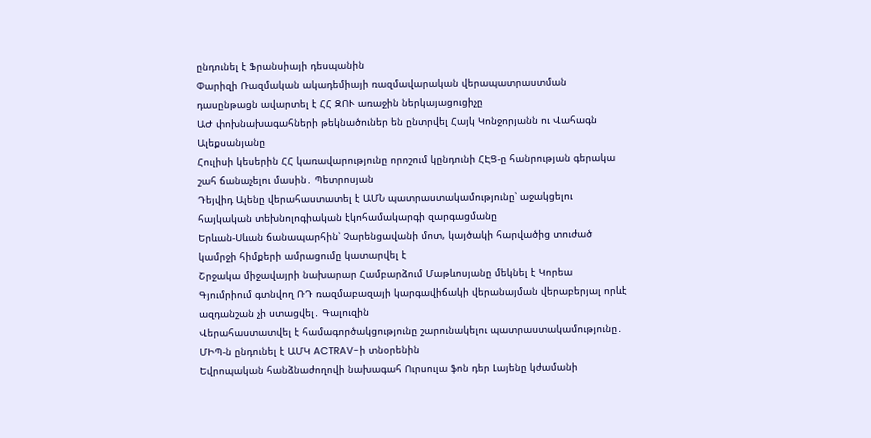ընդունել է Ֆրանսիայի դեսպանին
Փարիզի Ռազմական ակադեմիայի ռազմավարական վերապատրաստման դասընթացն ավարտել է ՀՀ ԶՈՒ առաջին ներկայացուցիչը
ԱԺ փոխնախագահների թեկնածուներ են ընտրվել Հայկ Կոնջորյանն ու Վահագն Ալեքսանյանը
Հուլիսի կեսերին ՀՀ կառավարությունը որոշում կընդունի ՀԷՑ-ը հանրության գերակա շահ ճանաչելու մասին․ Պետրոսյան
Դեյվիդ Ալենը վերահաստատել է ԱՄՆ պատրաստակամությունը՝ աջակցելու հայկական տեխնոլոգիական էկոհամակարգի զարգացմանը
Երևան-Սևան ճանապարհին՝ Չարենցավանի մոտ, կայծակի հարվածից տուժած կամրջի հիմքերի ամրացումը կատարվել է
Շրջակա միջավայրի նախարար Համբարձում Մաթևոսյանը մեկնել է Կորեա
Գյումրիում գտնվող ՌԴ ռազմաբազայի կարգավիճակի վերանայման վերաբերյալ որևէ ազդանշան չի ստացվել․ Գալուզին
Վերահաստատվել է համագործակցությունը շարունակելու պատրաստակամությունը․ ՄԻՊ-ն ընդունել է ԱՄԿ ACTRAV-ի տնօրենին
Եվրոպական հանձնաժողովի նախագահ Ուրսուլա ֆոն դեր Լայենը կժամանի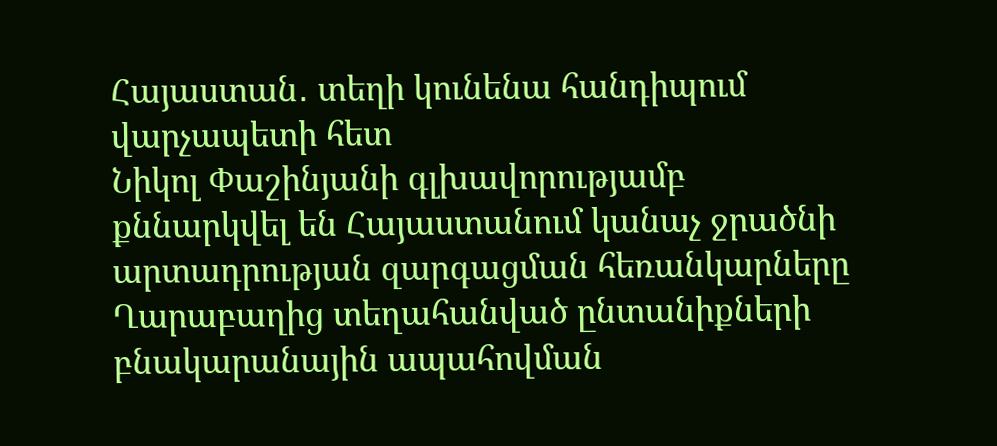Հայաստան․ տեղի կունենա հանդիպում վարչապետի հետ
Նիկոլ Փաշինյանի գլխավորությամբ քննարկվել են Հայաստանում կանաչ ջրածնի արտադրության զարգացման հեռանկարները
Ղարաբաղից տեղահանված ընտանիքների բնակարանային ապահովման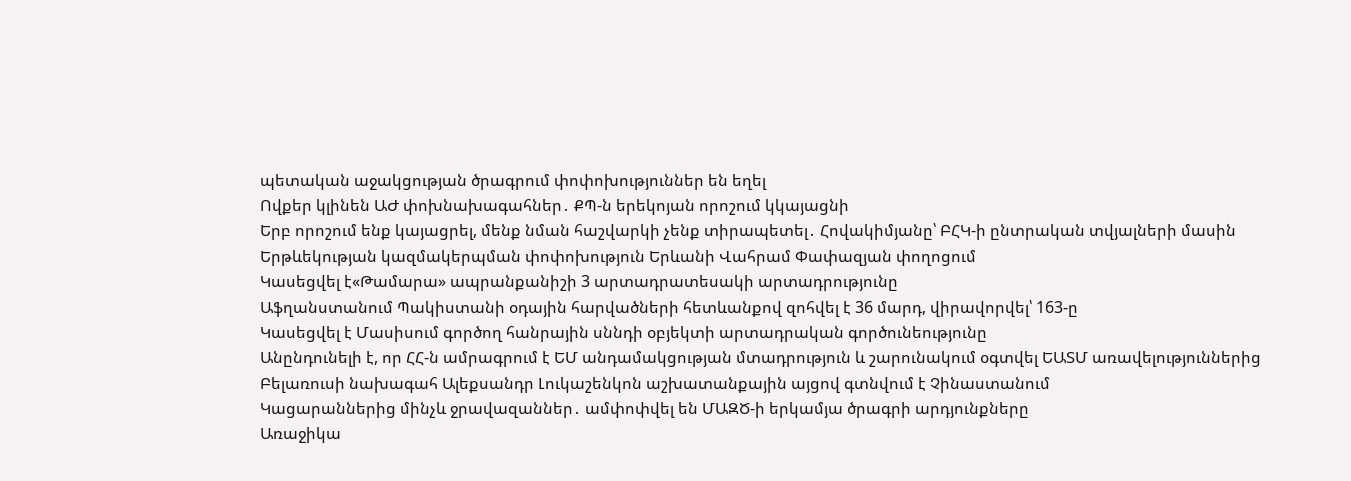պետական աջակցության ծրագրում փոփոխություններ են եղել
Ովքեր կլինեն ԱԺ փոխնախագահներ․ ՔՊ-ն երեկոյան որոշում կկայացնի
Երբ որոշում ենք կայացրել, մենք նման հաշվարկի չենք տիրապետել․ Հովակիմյանը՝ ԲՀԿ-ի ընտրական տվյալների մասին
Երթևեկության կազմակերպման փոփոխություն Երևանի Վահրամ Փափազյան փողոցում
Կասեցվել է«Թամարա» ապրանքանիշի 3 արտադրատեսակի արտադրությունը
Աֆղանստանում Պակիստանի օդային հարվածների հետևանքով զոհվել է 36 մարդ, վիրավորվել՝ 163-ը
Կասեցվել է Մասիսում գործող հանրային սննդի օբյեկտի արտադրական գործունեությունը
Անընդունելի է, որ ՀՀ-ն ամրագրում է ԵՄ անդամակցության մտադրություն և շարունակում օգտվել ԵԱՏՄ առավելություններից
Բելառուսի նախագահ Ալեքսանդր Լուկաշենկոն աշխատանքային այցով գտնվում է Չինաստանում
Կացարաններից մինչև ջրավազաններ․ ամփոփվել են ՄԱԶԾ-ի երկամյա ծրագրի արդյունքները
Առաջիկա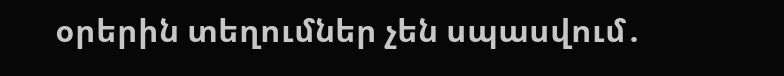օրերին տեղումներ չեն սպասվում․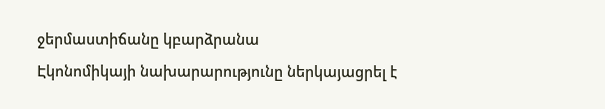ջերմաստիճանը կբարձրանա
Էկոնոմիկայի նախարարությունը ներկայացրել է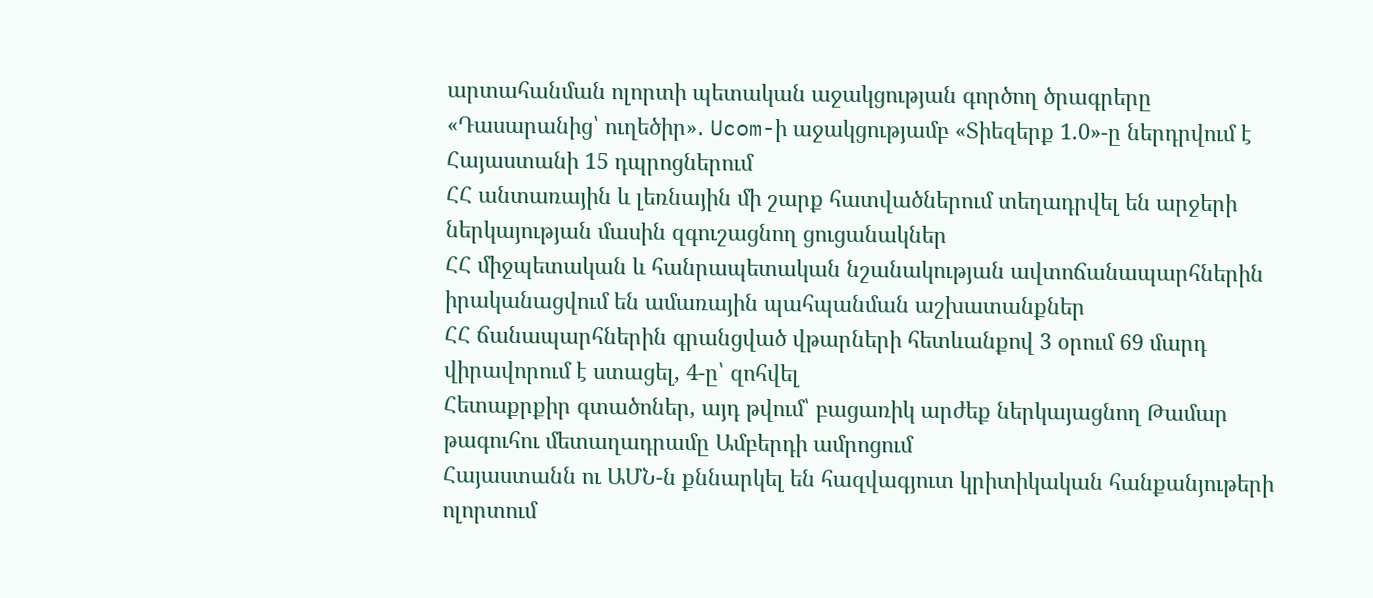արտահանման ոլորտի պետական աջակցության գործող ծրագրերը
«Դասարանից՝ ուղեծիր»․ Ucom-ի աջակցությամբ «Տիեզերք 1.0»-ը ներդրվում է Հայաստանի 15 դպրոցներում
ՀՀ անտառային և լեռնային մի շարք հատվածներում տեղադրվել են արջերի ներկայության մասին զգուշացնող ցուցանակներ
ՀՀ միջպետական և հանրապետական նշանակության ավտոճանապարհներին իրականացվում են ամառային պահպանման աշխատանքներ
ՀՀ ճանապարհներին գրանցված վթարների հետևանքով 3 օրում 69 մարդ վիրավորում է ստացել, 4-ը՝ զոհվել
Հետաքրքիր գտածոներ, այդ թվում՝ բացառիկ արժեք ներկայացնող Թամար թագուհու մետաղադրամը Ամբերդի ամրոցում
Հայաստանն ու ԱՄՆ-ն քննարկել են հազվագյուտ կրիտիկական հանքանյութերի ոլորտում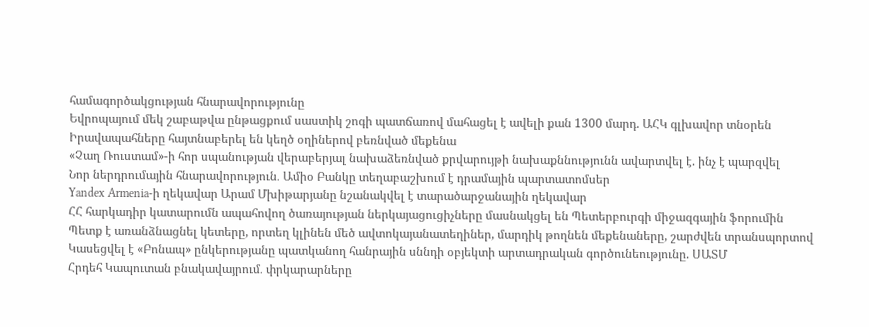համագործակցության հնարավորությունը
Եվրոպայում մեկ շաբաթվա ընթացքում սաստիկ շոգի պատճառով մահացել է ավելի քան 1300 մարդ. ԱՀԿ գլխավոր տնօրեն
Իրավապահները հայտնաբերել են կեղծ օղիներով բեռնված մեքենա
«Չաղ Ռուստամ»-ի հոր սպանության վերաբերյալ նախաձեռնված քրվարույթի նախաքննությունն ավարտվել է. ինչ է պարզվել
Նոր ներդրումային հնարավորություն․ Ամիօ Բանկը տեղաբաշխում է դրամային պարտատոմսեր
Yandex Armenia-ի ղեկավար Արամ Մխիթարյանը նշանակվել է տարածարջանային ղեկավար
ՀՀ հարկադիր կատարումն ապահովող ծառայության ներկայացուցիչները մասնակցել են Պետերբուրգի միջազգային ֆորումին
Պետք է առանձնացնել կետերը, որտեղ կլինեն մեծ ավտոկայանատեղիներ, մարդիկ թողնեն մեքենաները, շարժվեն տրանսպորտով
Կասեցվել է «Բոնապ» ընկերությանը պատկանող հանրային սննդի օբյեկտի արտադրական գործունեությունը. ՍԱՏՄ
Հրդեհ Կապուտան բնակավայրում․ փրկարարները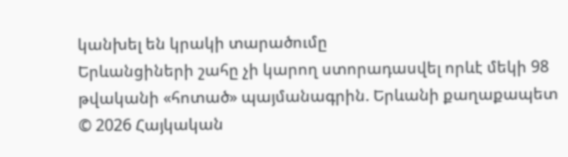կանխել են կրակի տարածումը
Երևանցիների շահը չի կարող ստորադասվել որևէ մեկի 98 թվականի «հոտած» պայմանագրին. Երևանի քաղաքապետ
© 2026 Հայկական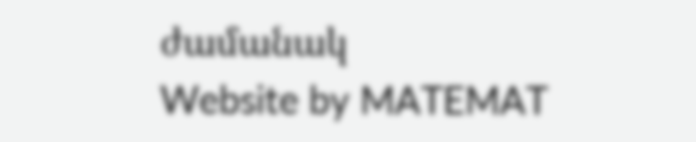ժամանակ
Website by MATEMAT